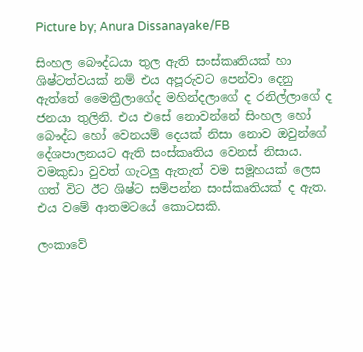Picture by; Anura Dissanayake/FB

සිංහල බෞද්ධයා තුල ඇති සංස්කෘතියක් හා ශිෂ්ටත්වයක් නම් එය අපූරුවට පෙන්වා දෙනු ඇත්තේ මෛත්‍රීලාගේද මහින්දලාගේ ද රනිල්ලාගේ ද ජනයා තුලිනි. එය එසේ නොවන්නේ සිංහල හෝ බෞද්ධ හෝ වෙනයම් දෙයක් නිසා නොව ඔවුන්ගේ දේශපාලනයට ඇති සංස්කෘතිය වෙනස් නිසාය. වමකුඩා වුවත් ගැටලු ඇතැත් වම සමූහයක් ලෙස ගත් විට ඊට ශිෂ්ට සම්පන්න සංස්කෘතියක් ද ඇත. එය වමේ ආතමටයේ කොටසකි.

ලංකාවේ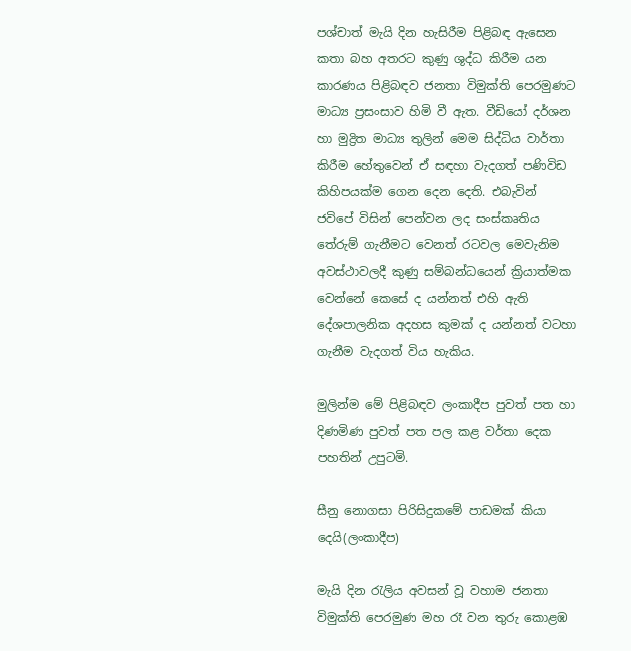පශ්චාත් මැයි දින හැසිරීම පිළිබඳ ඇසෙන කතා බහ අතරට කුණු ශුද්ධ කිරීම යන කාරණය පිළිබඳව ජනතා විමුක්ති පෙරමුණට මාධ්‍ය ප්‍රසංසාව හිමි වී ඇත. වීඩියෝ දර්ශන හා මුද්‍රිත මාධ්‍ය තුලින් මෙම සිද්ධිය වාර්තා කිරීම හේතුවෙන් ඒ සඳහා වැදගත් පණිවිඩ කිහිපයක්ම ගෙන දෙන දෙති. එබැවින් ජවිපේ විසින් පෙන්වන ලද සංස්කෘතිය තේරුම් ගැනීමට වෙනත් රටවල මෙවැනිම අවස්ථාවලදී කුණු සම්බන්ධයෙන් ක්‍රියාත්මක වෙන්නේ කෙසේ ද යන්නත් එහි ඇති දේශපාලනික අදහස කුමක් ද යන්නත් වටහා ගැනීම වැදගත් විය හැකිය.

මුලින්ම මේ පිළිබඳව ලංකාදීප පුවත් පත හා දිණමිණ පුවත් පත පල කළ වර්තා දෙක පහතින් උපුටමි.

සීනු නොගසා පිරිසිදුකමේ පාඩමක් කියා දෙයි(ලංකාදීප)

මැයි දින රැලිය අවසන් වූ වහාම ජනතා විමුක්ති පෙරමුණ මහ රෑ වන තුරු කොළඹ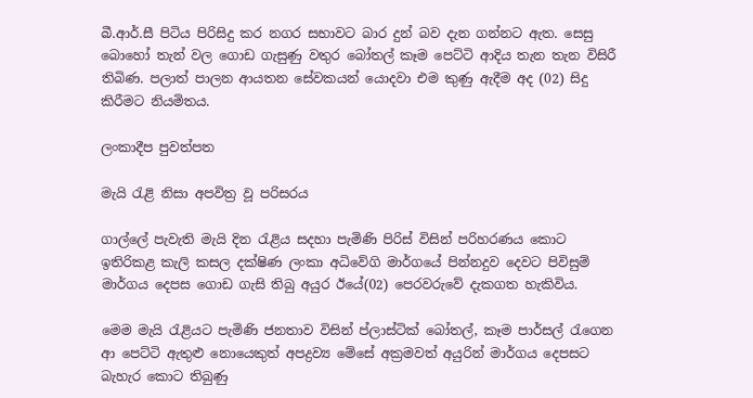බී.ආර්.සී පිටිය පිරිසිදු කර නගර සභාවට බාර දුන් බව දැන ගන්නට ඇත. සෙසු බොහෝ තැන් වල ගොඩ ගැසුණු වතුර බෝතල් කෑම පෙට්ටි ආදිය තැන තැන විසිරී තිබිණ. පලාත් පාලන ආයතන සේවකයන් යොදවා එම කුණු ඇදීම අද (02) සිදු කිරීමට නියමිතය.

ලංකාදීප පුවත්පත

මැයි රැළි නිසා අපවිත්‍ර වූ පරිසරය

ගාල්ලේ පැවැති මැයි දින රැළිය සදහා පැමිණි පිරිස් විසින් පරිහරණය කොට ඉතිරිකළ කැලි කසල දක්ෂිණ ලංකා අධිවේගි මාර්ගයේ පින්නදුව දෙවට පිවිසුම් මාර්ගය දෙපස ගොඩ ගැසි තිබු අයුර ඊයේ(02) පෙරවරුවේ දැකගත හැකිවිය.

මෙම මැයි රැළියට පැමිණි ජනතාව විසින් ප්ලාස්ටික් බෝතල්, කෑම පාර්සල් රැගෙන ආ පෙට්ටි ඇතුළු නොයෙකුත් අපද්‍රව්‍ය මේසේ අක්‍රමවත් අයුරින් මාර්ගය දෙපසට බැහැර කොට තිබුණු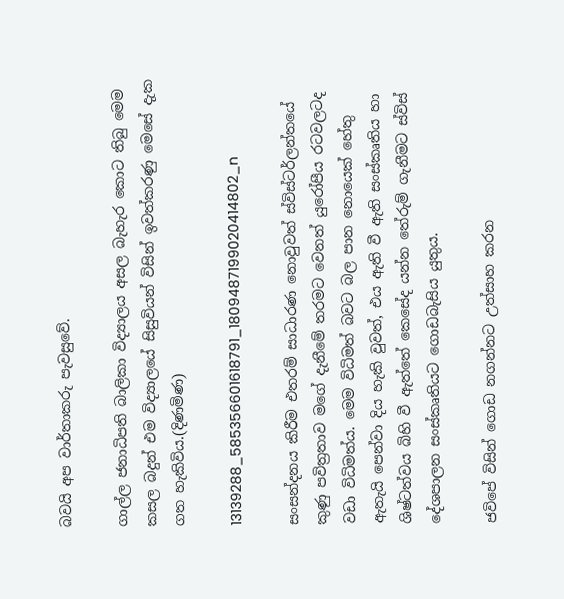බවයි අප වාර්තාකරු පැවසුවේ.

ගාල්ල ජනාධිපති බාලිකා විද්‍යාලය අසල බැහැර කොට තිබු මෙම කසල බදුන් එම විද්‍යාලයේ සිසුවියන් විසින් ඉවත්කරණු මෙසේ දැක ගත හැකිවිය.(දිණමිණ)

13139288_585356601618791_1809487199020414802_n

සංසන්දනය කිරීම එතරම් සාධාරණ නොවුවත් ස්විස්ටර්ලන්තයේ කුණු පවිත්‍රතාව මගේ දැනීමේ තරමට වෙනත් යුරෝපීය රටවලටද වඩා විධිමත්ය. මෙම විධිමත් බවට බල පාන නොයෙක් හේතු ඇතැයි පෙන්වා දිය හැකි වුවත්, එය ඇති වී ඇති සංස්කෘතිය හා ශිෂ්ටත්වය බිහි වී ඇත්තේ කෙසේද යන්න තේරුම් ගැනීමට ස්විස් දේශපාලන සංස්කෘතියට ගොඩබැසිය යුතුය.

ජවිපේ විසින් ගොඩ නගන්නට උත්සාහ කරන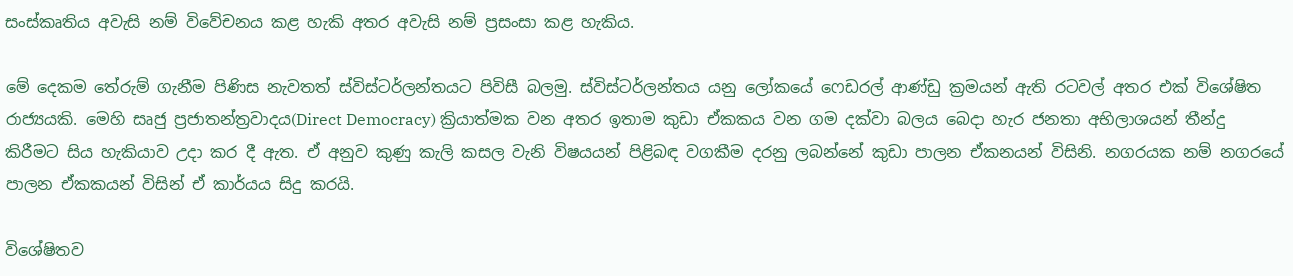සංස්කෘතිය අවැසි නම් විවේචනය කළ හැකි අතර අවැසි නම් ප්‍රසංසා කළ හැකිය.

මේ දෙකම තේරුම් ගැනීම පිණිස නැවතත් ස්විස්ටර්ලන්තයට පිවිසී බලමු. ස්විස්ටර්ලන්තය යනු ලෝකයේ ෆෙඩරල් ආණ්ඩු ක්‍රමයන් ඇති රටවල් අතර එක් විශේෂිත රාජ්‍යයකි. මෙහි සෘජු ප්‍රජාතන්ත්‍රවාදය(Direct Democracy) ක්‍රියාත්මක වන අතර ඉතාම කුඩා ඒකකය වන ගම දක්වා බලය බෙදා හැර ජනතා අභිලාශයන් තීන්දු කිරීමට සිය හැකියාව උදා කර දී ඇත. ඒ අනුව කුණු කැලි කසල වැනි විෂයයන් පිළිබඳ වගකීම දරනු ලබන්නේ කුඩා පාලන ඒකනයන් විසිනි. නගරයක නම් නගරයේ පාලන ඒකකයන් විසින් ඒ කාර්යය සිදු කරයි.

විශේෂිතව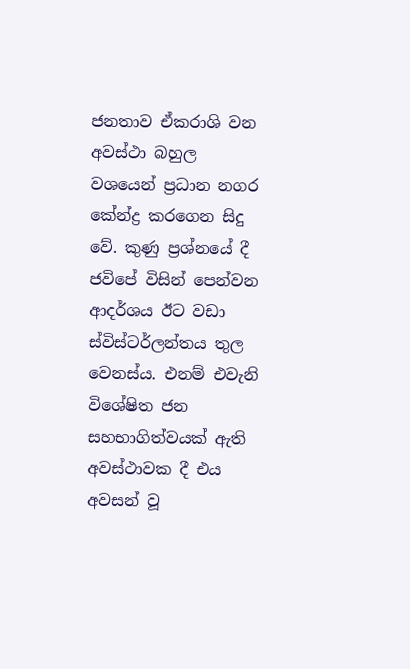ජනතාව ඒකරාශි වන අවස්ථා බහුල වශයෙන් ප්‍රධාන නගර කේන්ද්‍ර කරගෙන සිදු වේ. කුණු ප්‍රශ්නයේ දී ජවිපේ විසින් පෙන්වන ආදර්ශය ඊට වඩා ස්විස්ටර්ලන්තය තුල වෙනස්ය. එනම් එවැනි විශේෂිත ජන සහභාගිත්වයක් ඇති අවස්ථාවක දී එය අවසන් වූ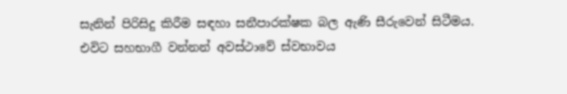සැනින් පිරිසිදු කිරීම සඳහා සනීපාරක්ෂක බල ඇණි සීරුවෙන් සිටීමය. එවිට සහභාගී වන්නන් අවස්ථාවේ ස්වභාවය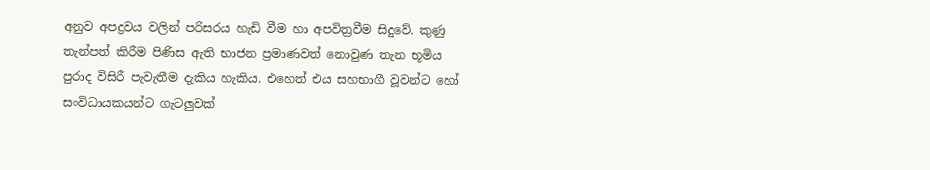අනුව අපද්‍රවය වලින් පරිසරය හැඩි වීම හා අපවිත්‍රවීම සිදුවේ. කුණු තැන්පත් කිරීම පිණිස ඇති භාජන ප්‍රමාණවත් නොවුණ තැන භූමිය පුරාද විසිරී පැවැතීම දැකිය හැකිය. එහෙත් එය සහභාගී වූවන්ට හෝ සංවිධායකයන්ට ගැටලුවක්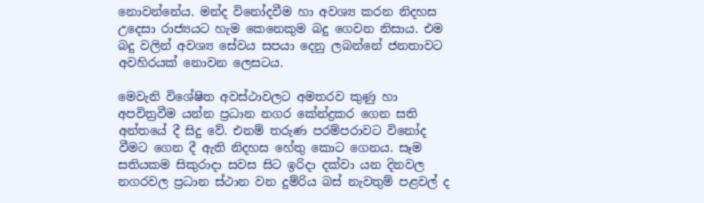නොවන්නේය. මන්ද විනෝදවීම හා අවශ්‍ය කරන නිදහස උදෙසා රාජ්‍යයට හැම කෙනෙකුම බදු ගෙවන නිසාය. එම බදු වලින් අවශ්‍ය සේවය සපයා දෙනු ලබන්නේ ජනතාවට අවහිරයක් නොවන ලෙසටය.

මෙවැනි විශේෂිත අවස්ථාවලට අමතරව කුණු හා අපවිත්‍රවීම යන්න ප්‍රධාන නගර කේන්ද්‍රකර ගෙන සති අන්තයේ දී සිදු වේ. එනම් තරුණ පරම්පරාවට විනෝද වීමට ගෙන දී ඇති නිදහස හේතු කොට ගෙනය. සෑම සතියකම සිකුරාදා සවස සිට ඉරිදා දක්වා යන දිනවල නගරවල ප්‍රධාන ස්ථාන වන දුම්රිය බස් නැවතුම් පළවල් ද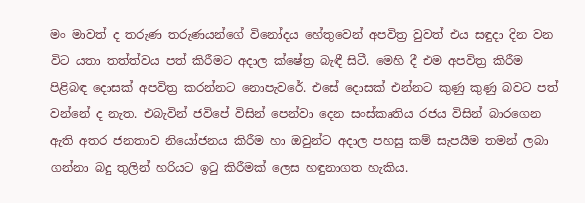මං මාවත් ද තරුණ තරුණයන්ගේ විනෝදය හේතුවෙන් අපවිත්‍ර වුවත් එය සඳුදා දින වන විට යතා තත්ත්වය පත් කිරීමට අදාල ක්ෂේත්‍ර බැඳී සිටී. මෙහි දී එම අපවිත්‍ර කිරීම පිළිබඳ දොසක් අපවිත්‍ර කරන්නට නොපැවරේ. එසේ දොසක් එන්නට කුණු කුණු බවට පත් වන්නේ ද නැත. එබැවින් ජවිපේ විසින් පෙන්වා දෙන සංස්කෘතිය රජය විසින් බාරගෙන ඇති අතර ජනතාව නියෝජනය කිරීම හා ඔවුන්ට අදාල පහසු කම් සැපයීම තමන් ලබා ගන්නා බදු තුලින් හරියට ඉටු කිරීමක් ලෙස හඳුනාගත හැකිය.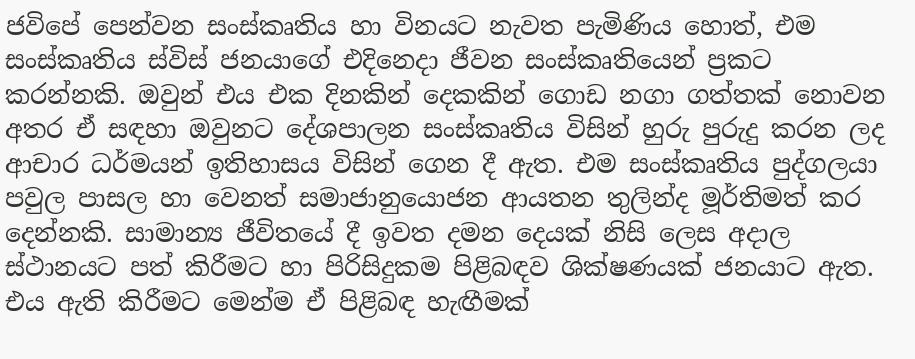ජවිපේ පෙන්වන සංස්කෘතිය හා විනයට නැවත පැමිණිය හොත්, එම සංස්කෘතිය ස්විස් ජනයාගේ එදිනෙදා ජීවන සංස්කෘතියෙන් ප්‍රකට කරන්නකි. ඔවුන් එය එක දිනකින් දෙකකින් ගොඩ නගා ගත්තක් නොවන අතර ඒ සඳහා ඔවුනට දේශපාලන සංස්කෘතිය විසින් හුරු පුරුදු කරන ලද ආචාර ධර්මයන් ඉතිහාසය විසින් ගෙන දී ඇත. එම සංස්කෘතිය පුද්ගලයා පවුල පාසල හා වෙනත් සමාජානුයොජන ආයතන තුලින්ද මූර්තිමත් කර දෙන්නකි. සාමාන්‍ය ජීවිතයේ දී ඉවත දමන දෙයක් නිසි ලෙස අදාල ස්ථානයට පත් කිරීමට හා පිරිසිදුකම පිළිබඳව ශික්ෂණයක් ජනයාට ඇත. එය ඇති කිරීමට මෙන්ම ඒ පිළිබඳ හැඟීමක්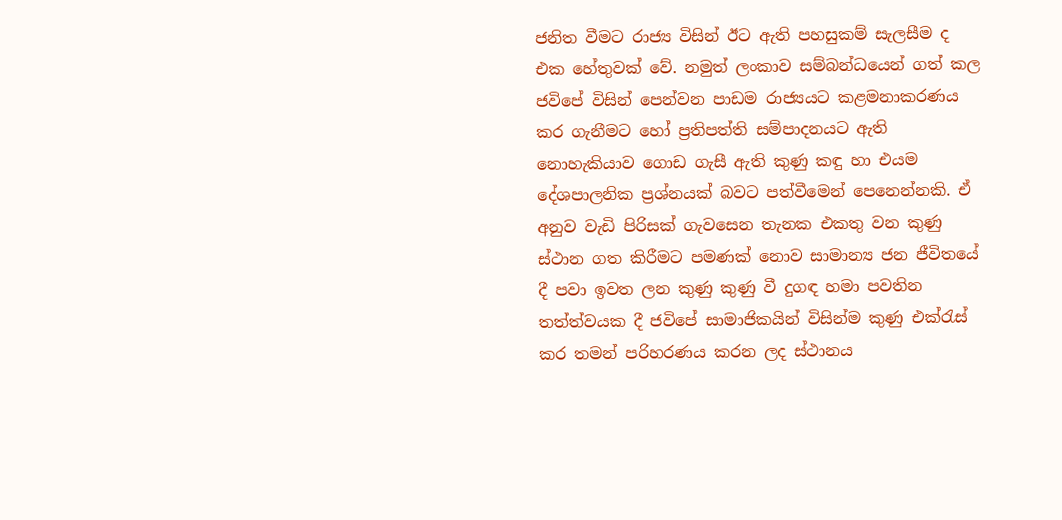ජනිත වීමට රාජ්‍ය විසින් ඊට ඇති පහසුකම් සැලසීම ද එක හේතුවක් වේ. නමුත් ලංකාව සම්බන්ධයෙන් ගත් කල ජවිපේ විසින් පෙන්වන පාඩම රාජ්‍යයට කළමනාකරණය කර ගැනීමට හෝ ප්‍රතිපත්ති සම්පාදනයට ඇති නොහැකියාව ගොඩ ගැසී ඇති කුණු කඳු හා එයම දේශපාලනික ප්‍රශ්නයක් බවට පත්වීමෙන් පෙනෙන්නකි. ඒ අනුව වැඩි පිරිසක් ගැවසෙන තැනක එකතු වන කුණු ස්ථාන ගත කිරීමට පමණක් නොව සාමාන්‍ය ජන ජීවිතයේ දී පවා ඉවත ලන කුණු කුණු වී දුගඳ හමා පවතින තත්ත්වයක දී ජවිපේ සාමාජිකයින් විසින්ම කුණු එක්රැස් කර තමන් පරිහරණය කරන ලද ස්ථානය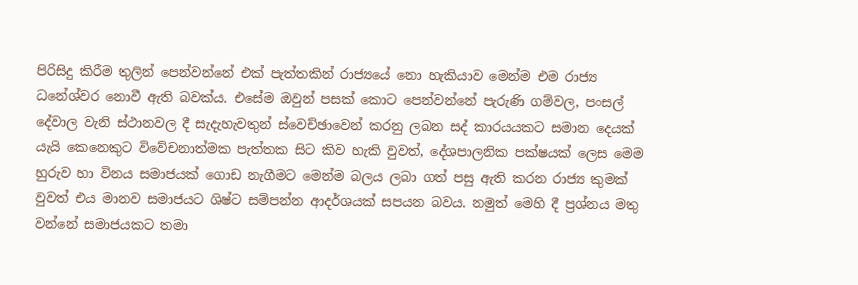පිරිසිදු කිරීම තුලින් පෙන්වන්නේ එක් පැත්තකින් රාජ්‍යයේ නො හැකියාව මෙන්ම එම රාජ්‍ය ධනේශ්වර නොවී ඇති බවක්ය. එසේම ඔවුන් පසක් කොට පෙන්වන්නේ පැරුණි ගම්වල, පංසල් දේවාල වැනි ස්ථානවල දී සැදැහැවතුන් ස්වෙච්ඡාවෙන් කරනු ලබන සද් කාරයයකට සමාන දෙයක් යැයි කෙනෙකුට විවේචනාත්මක පැත්තක සිට කිව හැකි වුවත්, දේශපාලනික පක්ෂයක් ලෙස මෙම හුරුව හා විනය සමාජයක් ගොඩ නැගීමට මෙන්ම බලය ලබා ගත් පසු ඇති කරන රාජ්‍ය කුමක් වුවත් එය මානව සමාජයට ශිෂ්ට සම්පන්න ආදර්ශයක් සපයන බවය. නමුත් මෙහි දී ප්‍රශ්නය මතු වන්නේ සමාජයකට තමා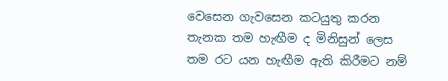වෙසෙන ගැවසෙන කටයුතු කරන තැනක තම හැඟීම ද මිනිසුන් ලෙස තම රට යන හැඟීම ඇති කිරීමට නම්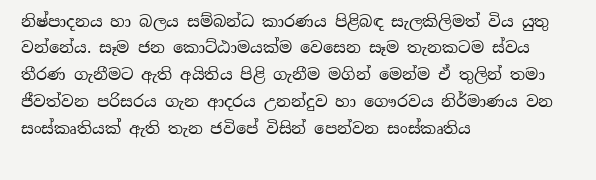නිෂ්පාදනය හා බලය සම්බන්ධ කාරණය පිළිබඳ සැලකිලිමත් විය යුතු වන්නේය. සෑම ජන කොට්ඨාමයක්ම වෙසෙන සෑම තැනකටම ස්වය තීරණ ගැනීමට ඇති අයිතිය පිළි ගැනීම මගින් මෙන්ම ඒ තුලින් තමා ජීවත්වන පරිසරය ගැන ආදරය උනන්දුව හා ගෞරවය නිර්මාණය වන සංස්කෘතියක් ඇති තැන ජවිපේ විසින් පෙන්වන සංස්කෘතිය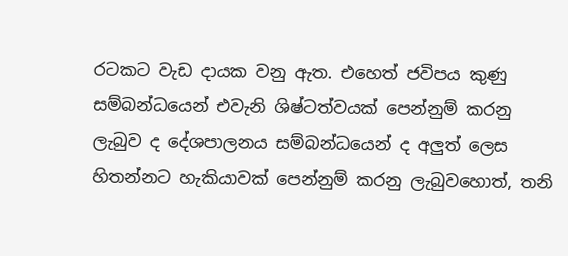රටකට වැඩ දායක වනු ඇත. එහෙත් ජවිපය කුණු සම්බන්ධයෙන් එවැනි ශිෂ්ටත්වයක් පෙන්නුම් කරනු ලැබුව ද දේශපාලනය සම්බන්ධයෙන් ද අලුත් ලෙස හිතන්නට හැකියාවක් පෙන්නුම් කරනු ලැබුවහොත්, තනි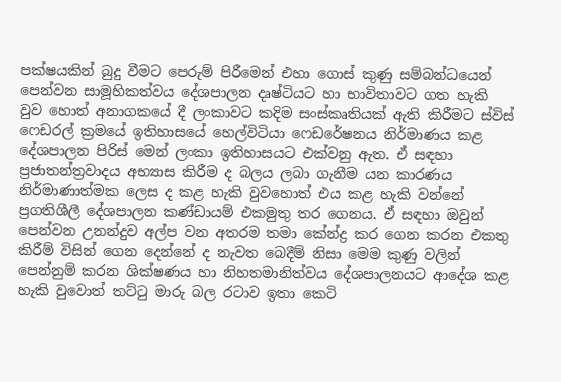පක්ෂයකින් බුදු වීමට පෙරුම් පිරීමෙන් එහා ගොස් කුණු සම්බන්ධයෙන් පෙන්වන සාමූහිකත්වය දේශපාලන දෘෂ්ටියට හා භාවිතාවට ගත හැකි වුව හොත් අනාගකයේ දී ලංකාවට කදිම සංස්කෘතියක් ඇති කිරීමට ස්විස් ෆෙඩරල් ක්‍රමයේ ඉතිහාසයේ හෙල්විටියා ෆෙඩරේෂනය නිර්මාණය කළ දේශපාලන පිරිස් මෙන් ලංකා ඉතිහාසයට එක්වනු ඇත. ඒ සඳහා ප්‍රජාතන්ත්‍රවාදය අභ්‍යාස කිරීම ද බලය ලබා ගැනීම යන කාරණය නිර්මාණාත්මක ලෙස ද කළ හැකි වුවහොත් එය කළ හැකි වන්නේ ප්‍රගතිශීලී දේශපාලන කණ්ඩායම් එකමුතු තර ගෙනය. ඒ සඳහා ඔවුන් පෙන්වන උනන්දුව අල්ප වන අතරම තමා කේන්ද්‍ර කර ගෙන කරන එකතු කිරීම් විසින් ගෙන දෙන්නේ ද නැවත බෙදීම් නිසා මෙම කුණු වලින් පෙන්නුම් කරන ශික්ෂණය හා නිහතමානිත්වය දේශපාලනයට ආදේශ කළ හැකි වුවොත් තට්ටු මාරු බල රටාව ඉතා කෙටි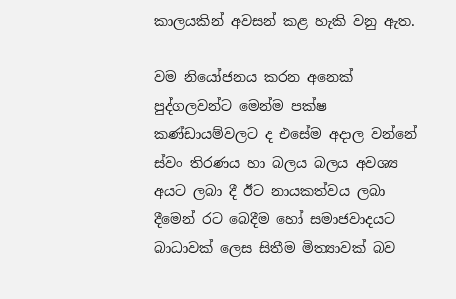කාලයකින් අවසන් කළ හැකි වනු ඇත.

වම නියෝජනය කරන අනෙක් පුද්ගලවන්ට මෙන්ම පක්ෂ කණ්ඩායම්වලට ද එසේම අදාල වන්නේ ස්වං තිරණය හා බලය බලය අවශ්‍ය අයට ලබා දී ඊට නායකත්වය ලබා දීමෙන් රට බෙදීම හෝ සමාජවාදයට බාධාවක් ලෙස සිතීම මිත්‍යාවක් බව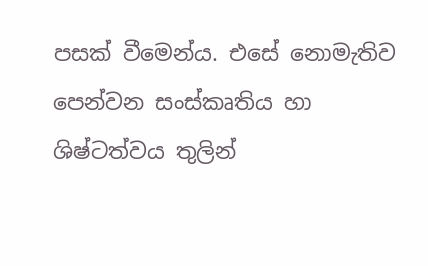පසක් වීමෙන්ය. එසේ නොමැතිව පෙන්වන සංස්කෘතිය හා ශිෂ්ටත්වය තුලින්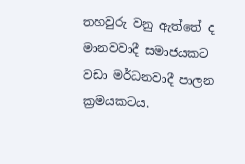තහවුරු වනු ඇත්තේ ද මානවවාදී සමාජයකට වඩා මර්ධනවාදී පාලන ක්‍රමයකටය.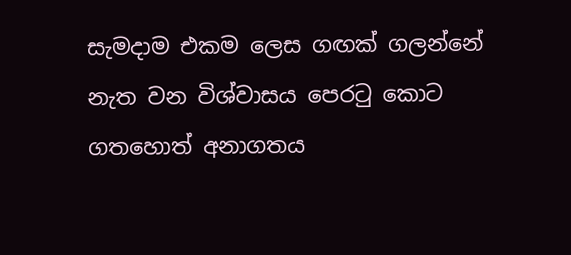සැමදාම එකම ලෙස ගඟක් ගලන්නේ නැත වන විශ්වාසය පෙරටු කොට ගතහොත් අනාගතය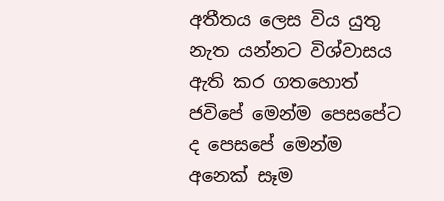අතීතය ලෙස විය යුතු නැත යන්නට විශ්වාසය ඇති කර ගතහොත් ජවිපේ මෙන්ම පෙසපේට ද පෙසපේ මෙන්ම අනෙක් සෑම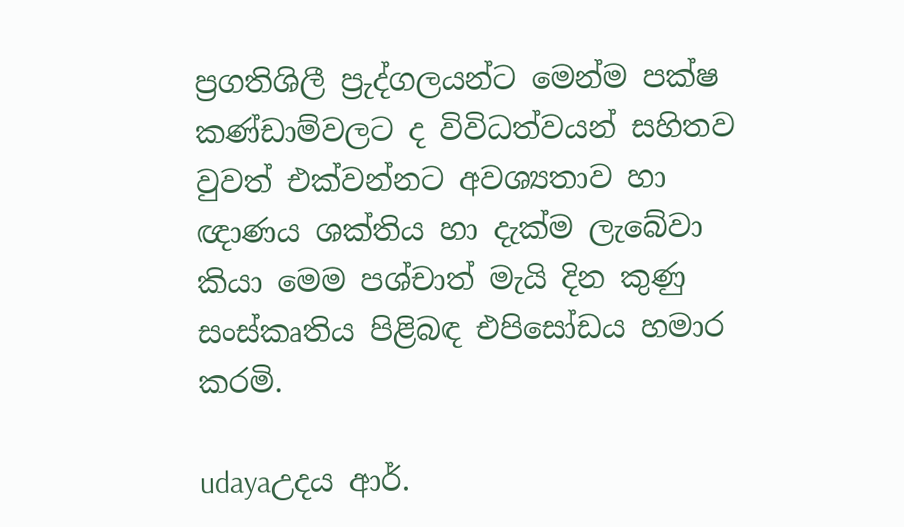ප්‍රගතිශිලී ප්‍රුද්ගලයන්ට මෙන්ම පක්ෂ කණ්ඩාම්වලට ද විවිධත්වයන් සහිතව වුවත් එක්වන්නට අවශ්‍යතාව හා ඥාණය ශක්තිය හා දැක්ම ලැබේවා කියා මෙම පශ්චාත් මැයි දින කුණු සංස්කෘතිය පිළිබඳ එපිසෝඩය හමාර කරමි.

udayaඋදය ආර්.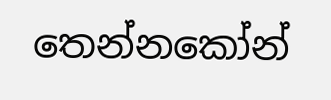තෙන්නකෝන්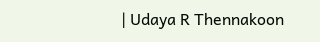| Udaya R Thennakoon